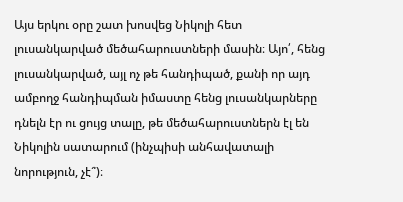Այս երկու օրը շատ խոսվեց Նիկոլի հետ լուսանկարված մեծահարուստների մասին։ Այո՛, հենց լուսանկարված, այլ ոչ թե հանդիպած, քանի որ այդ ամբողջ հանդիպման իմաստը հենց լուսանկարները դնելն էր ու ցույց տալը, թե մեծահարուստներն էլ են Նիկոլին սատարում (ինչպիսի անհավատալի նորություն, չէ՞)։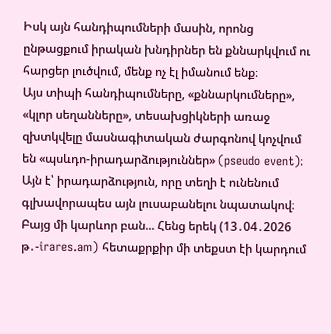Իսկ այն հանդիպումների մասին, որոնց ընթացքում իրական խնդիրներ են քննարկվում ու հարցեր լուծվում, մենք ոչ էլ իմանում ենք։
Այս տիպի հանդիպումները, «քննարկումները», «կլոր սեղանները», տեսախցիկների առաջ զխտկվելը մասնագիտական ժարգոնով կոչվում են «պսևդո-իրադարձություններ» (pseudo event)։ Այն է՝ իրադարձություն, որը տեղի է ունենում գլխավորապես այն լուսաբանելու նպատակով։
Բայց մի կարևոր բան... Հենց երեկ (13․04․2026 թ․-irares.am) հետաքրքիր մի տեքստ էի կարդում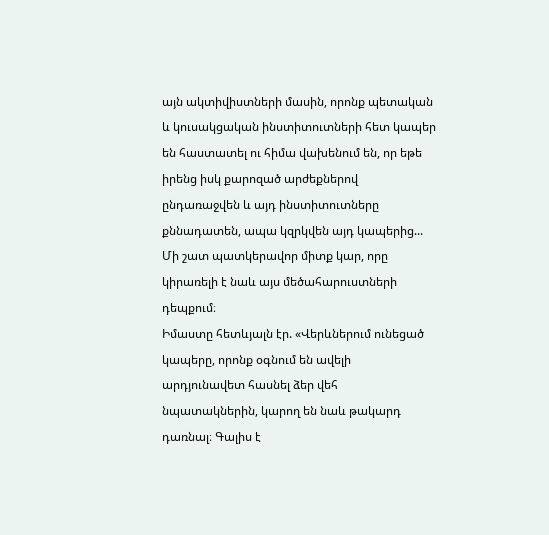այն ակտիվիստների մասին, որոնք պետական և կուսակցական ինստիտուտների հետ կապեր են հաստատել ու հիմա վախենում են, որ եթե իրենց իսկ քարոզած արժեքներով ընդառաջվեն և այդ ինստիտուտները քննադատեն, ապա կզրկվեն այդ կապերից...
Մի շատ պատկերավոր միտք կար, որը կիրառելի է նաև այս մեծահարուստների դեպքում։
Իմաստը հետևյալն էր. «Վերևներում ունեցած կապերը, որոնք օգնում են ավելի արդյունավետ հասնել ձեր վեհ նպատակներին, կարող են նաև թակարդ դառնալ։ Գալիս է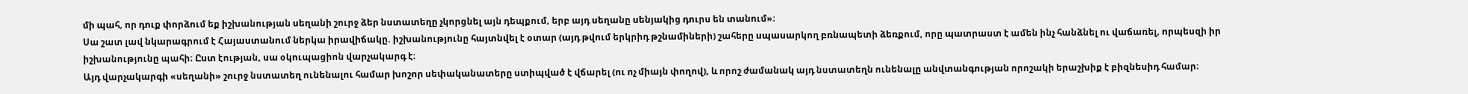մի պահ, որ դուք փորձում եք իշխանության սեղանի շուրջ ձեր նստատեղը չկորցնել այն դեպքում, երբ այդ սեղանը սենյակից դուրս են տանում»։
Սա շատ լավ նկարագրում է Հայաստանում ներկա իրավիճակը. իշխանությունը հայտնվել է օտար (այդ թվում երկրիդ թշնամիների) շահերը սպասարկող բռնապետի ձեռքում, որը պատրաստ է ամեն ինչ հանձնել ու վաճառել, որպեսզի իր իշխանությունը պահի։ Ըստ էության, սա օկուպացիոն վարչակարգ է։
Այդ վարչակարգի «սեղանի» շուրջ նստատեղ ունենալու համար խոշոր սեփականատերը ստիպված է վճարել (ու ոչ միայն փողով), և որոշ ժամանակ այդ նստատեղն ունենալը անվտանգության որոշակի երաշխիք է բիզնեսիդ համար։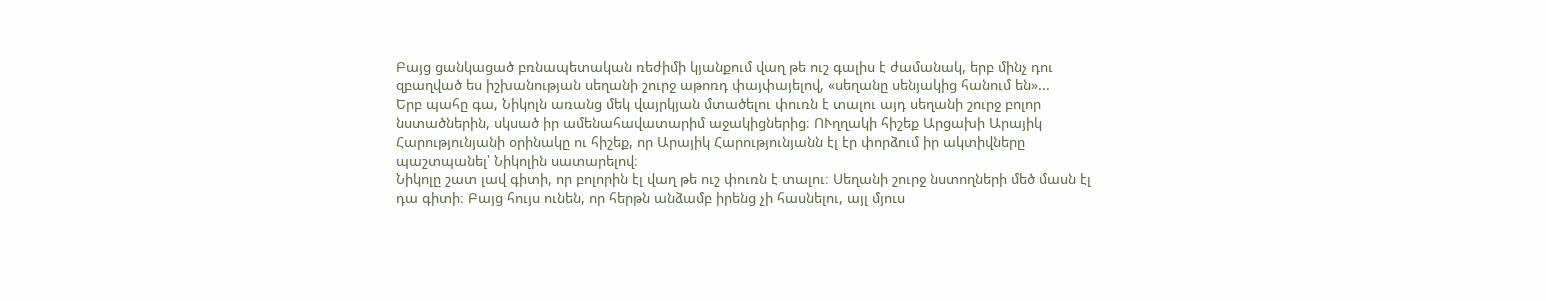Բայց ցանկացած բռնապետական ռեժիմի կյանքում վաղ թե ուշ գալիս է ժամանակ, երբ մինչ դու զբաղված ես իշխանության սեղանի շուրջ աթոռդ փայփայելով, «սեղանը սենյակից հանում են»...
Երբ պահը գա, Նիկոլն առանց մեկ վայրկյան մտածելու փուռն է տալու այդ սեղանի շուրջ բոլոր նստածներին, սկսած իր ամենահավատարիմ աջակիցներից։ ՈՒղղակի հիշեք Արցախի Արայիկ Հարությունյանի օրինակը ու հիշեք, որ Արայիկ Հարությունյանն էլ էր փորձում իր ակտիվները պաշտպանել՝ Նիկոլին սատարելով։
Նիկոլը շատ լավ գիտի, որ բոլորին էլ վաղ թե ուշ փուռն է տալու։ Սեղանի շուրջ նստողների մեծ մասն էլ դա գիտի։ Բայց հույս ունեն, որ հերթն անձամբ իրենց չի հասնելու, այլ մյուս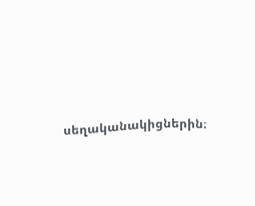սեղականակիցներին։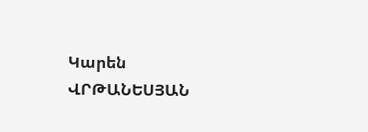Կարեն ՎՐԹԱՆԵՍՅԱՆ